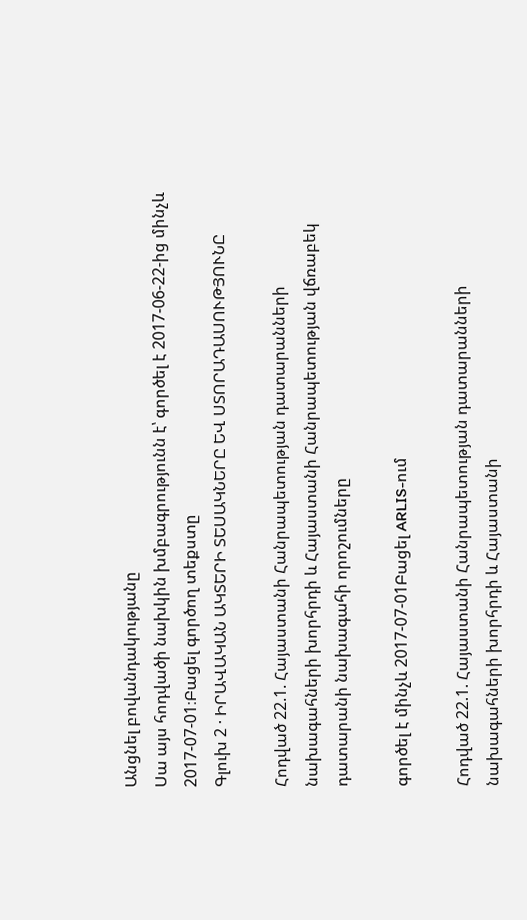Անցնել բովանդակությանը
Սա այս հոդվածի նախկին խմբագրությունն է՝ գործել է 2017-06-22-ից մինչև 2017-07-01։Բացել գործող տեքստը
Գլուխ 2 · ԻՐԱՎԱԿԱՆ ԱԿՏԵՐԻ ՏԵՍԱԿՆԵՐԸ ԵՎ ՍՏՈՐԱԴԱՍՈՒԹՅՈՒՆԸ

Հոդված 22.1. Հայաստանի Հանրապետության դատարանների նախագահների խորհրդի և Հայաստանի Հանրապետության վճռաբեկ դատարանի նախագահի որոշումները

գործել է մինչև 2017-07-01Բացել ARLIS-ում

Հոդված 22.1. Հայաստանի Հանրապետության դատարանների նախագահների խորհրդի և Հայաստանի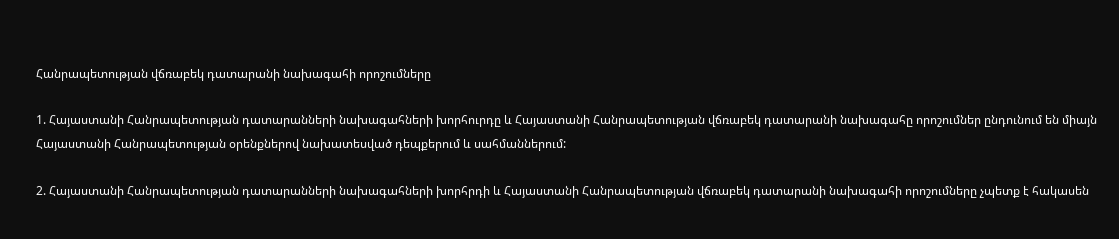Հանրապետության վճռաբեկ դատարանի նախագահի որոշումները

1. Հայաստանի Հանրապետության դատարանների նախագահների խորհուրդը և Հայաստանի Հանրապետության վճռաբեկ դատարանի նախագահը որոշումներ ընդունում են միայն Հայաստանի Հանրապետության օրենքներով նախատեսված դեպքերում և սահմաններում:

2. Հայաստանի Հանրապետության դատարանների նախագահների խորհրդի և Հայաստանի Հանրապետության վճռաբեկ դատարանի նախագահի որոշումները չպետք է հակասեն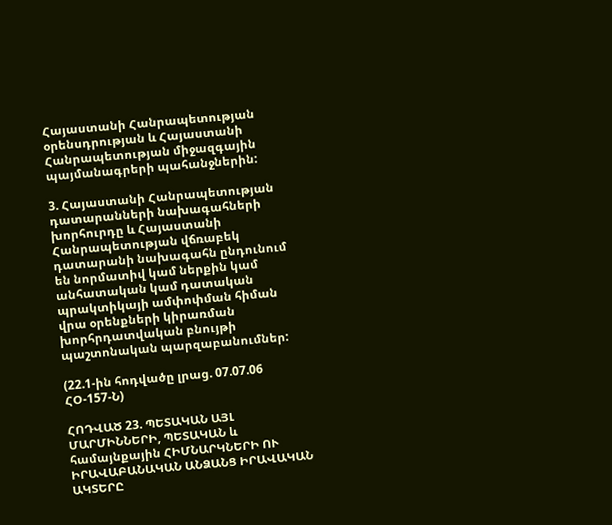Հայաստանի Հանրապետության օրենսդրության և Հայաստանի Հանրապետության միջազգային պայմանագրերի պահանջներին:

3. Հայաստանի Հանրապետության դատարանների նախագահների խորհուրդը և Հայաստանի Հանրապետության վճռաբեկ դատարանի նախագահն ընդունում են նորմատիվ կամ ներքին կամ անհատական կամ դատական պրակտիկայի ամփոփման հիման վրա օրենքների կիրառման խորհրդատվական բնույթի պաշտոնական պարզաբանումներ:

(22.1-ին հոդվածը լրաց. 07.07.06 ՀՕ-157-Ն)

ՀՈԴՎԱԾ 23. ՊԵՏԱԿԱՆ ԱՅԼ ՄԱՐՄԻՆՆԵՐԻ, ՊԵՏԱԿԱՆ և համայնքային ՀԻՄՆԱՐԿՆԵՐԻ ՈՒ ԻՐԱՎԱԲԱՆԱԿԱՆ ԱՆՁԱՆՑ ԻՐԱՎԱԿԱՆ ԱԿՏԵՐԸ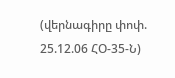(վերնագիրը փոփ. 25.12.06 ՀՕ-35-Ն)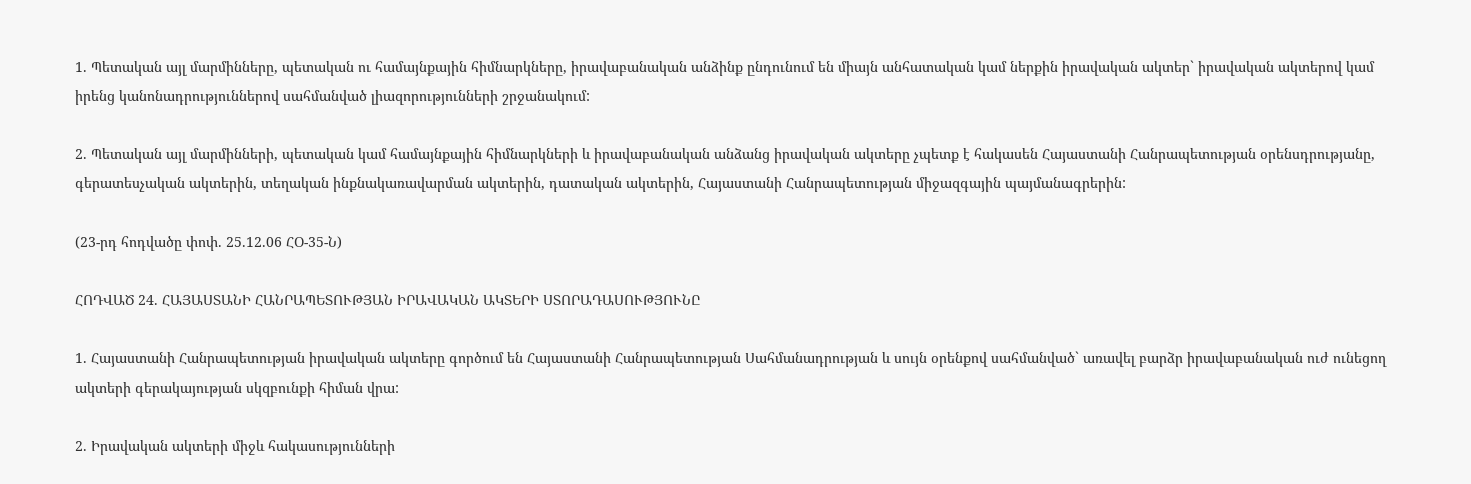1. Պետական այլ մարմինները, պետական ու համայնքային հիմնարկները, իրավաբանական անձինք ընդունում են միայն անհատական կամ ներքին իրավական ակտեր` իրավական ակտերով կամ իրենց կանոնադրություններով սահմանված լիազորությունների շրջանակում:

2. Պետական այլ մարմինների, պետական կամ համայնքային հիմնարկների և իրավաբանական անձանց իրավական ակտերը չպետք է հակասեն Հայաստանի Հանրապետության օրենսդրությանը, գերատեսչական ակտերին, տեղական ինքնակառավարման ակտերին, դատական ակտերին, Հայաստանի Հանրապետության միջազգային պայմանագրերին:

(23-րդ հոդվածը փոփ. 25.12.06 ՀՕ-35-Ն)

ՀՈԴՎԱԾ 24. ՀԱՅԱՍՏԱՆԻ ՀԱՆՐԱՊԵՏՈՒԹՅԱՆ ԻՐԱՎԱԿԱՆ ԱԿՏԵՐԻ ՍՏՈՐԱԴԱՍՈՒԹՅՈՒՆԸ

1. Հայաստանի Հանրապետության իրավական ակտերը գործում են Հայաստանի Հանրապետության Սահմանադրության և սույն օրենքով սահմանված` առավել բարձր իրավաբանական ուժ ունեցող ակտերի գերակայության սկզբունքի հիման վրա:

2. Իրավական ակտերի միջև հակասությունների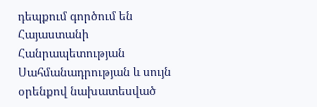դեպքում գործում են Հայաստանի Հանրապետության Սահմանադրության և սույն օրենքով նախատեսված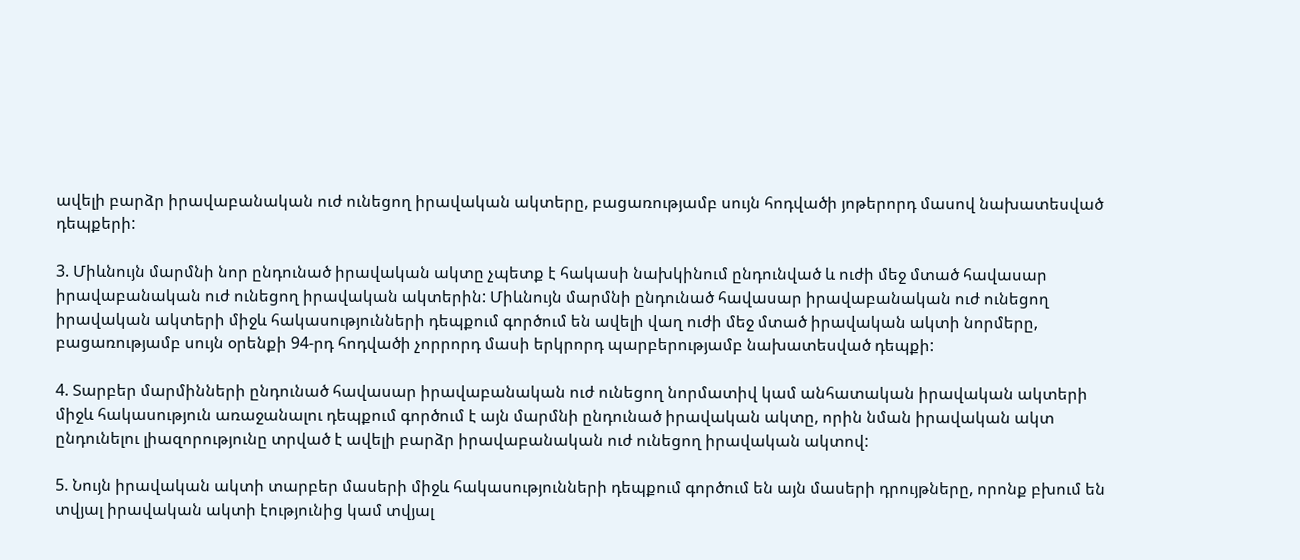ավելի բարձր իրավաբանական ուժ ունեցող իրավական ակտերը, բացառությամբ սույն հոդվածի յոթերորդ մասով նախատեսված դեպքերի:

3. Միևնույն մարմնի նոր ընդունած իրավական ակտը չպետք է հակասի նախկինում ընդունված և ուժի մեջ մտած հավասար իրավաբանական ուժ ունեցող իրավական ակտերին: Միևնույն մարմնի ընդունած հավասար իրավաբանական ուժ ունեցող իրավական ակտերի միջև հակասությունների դեպքում գործում են ավելի վաղ ուժի մեջ մտած իրավական ակտի նորմերը, բացառությամբ սույն օրենքի 94-րդ հոդվածի չորրորդ մասի երկրորդ պարբերությամբ նախատեսված դեպքի:

4. Տարբեր մարմինների ընդունած հավասար իրավաբանական ուժ ունեցող նորմատիվ կամ անհատական իրավական ակտերի միջև հակասություն առաջանալու դեպքում գործում է այն մարմնի ընդունած իրավական ակտը, որին նման իրավական ակտ ընդունելու լիազորությունը տրված է ավելի բարձր իրավաբանական ուժ ունեցող իրավական ակտով:

5. Նույն իրավական ակտի տարբեր մասերի միջև հակասությունների դեպքում գործում են այն մասերի դրույթները, որոնք բխում են տվյալ իրավական ակտի էությունից կամ տվյալ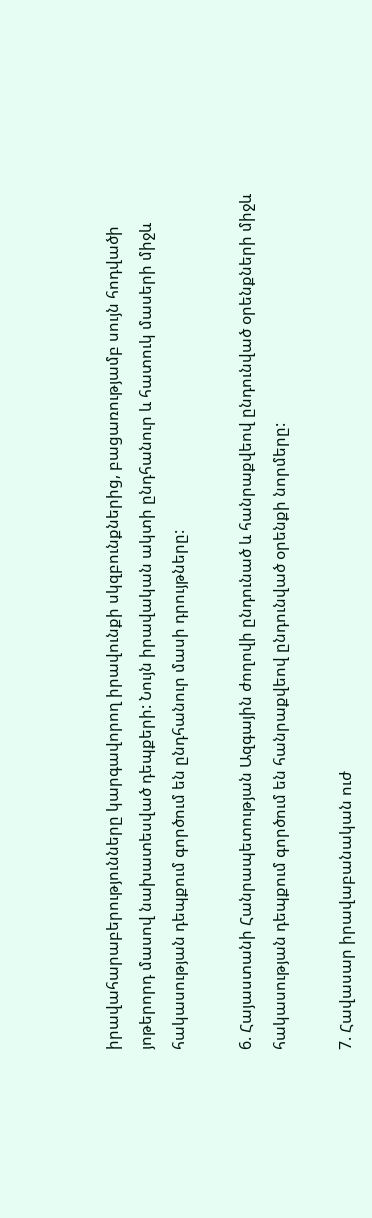իրավահարաբերությունները կարգավորող իրավունքի սկզբունքներից, բացառությամբ սույն հոդվածի յոթերորդ մասով նախատեսված դեպքերի: Նույն իրավական ակտի ընդհանուր և հատուկ մասերի միջև հակասության դեպքում գործում են ընդհանուր մասի դրույթները:

6. Հայաստանի Հանրապետության Ազգային ժողովի ընդունած և հանրաքվեով ընդունված օրենքների միջև հակասության դեպքում գործում են հանրաքվեով ընդունված օրենքի նորմերը:

7. Հավասար իրավաբանական ուժ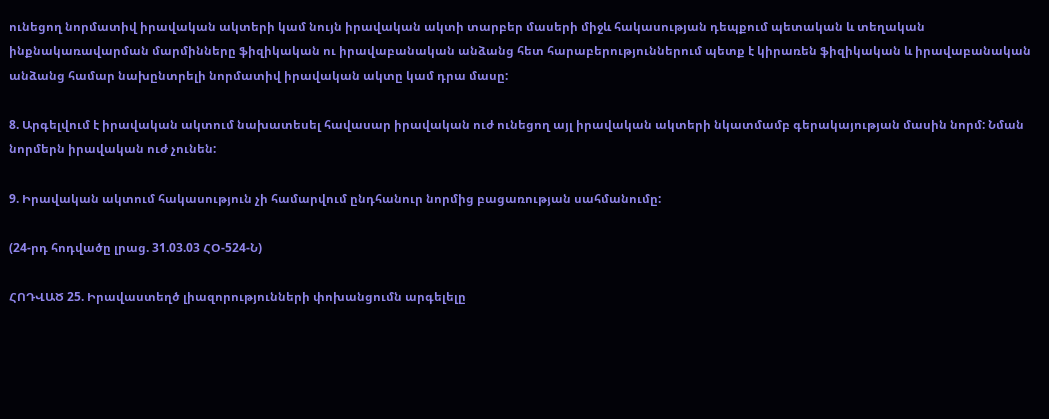ունեցող նորմատիվ իրավական ակտերի կամ նույն իրավական ակտի տարբեր մասերի միջև հակասության դեպքում պետական և տեղական ինքնակառավարման մարմինները ֆիզիկական ու իրավաբանական անձանց հետ հարաբերություններում պետք է կիրառեն ֆիզիկական և իրավաբանական անձանց համար նախընտրելի նորմատիվ իրավական ակտը կամ դրա մասը:

8. Արգելվում է իրավական ակտում նախատեսել հավասար իրավական ուժ ունեցող այլ իրավական ակտերի նկատմամբ գերակայության մասին նորմ: Նման նորմերն իրավական ուժ չունեն:

9. Իրավական ակտում հակասություն չի համարվում ընդհանուր նորմից բացառության սահմանումը:

(24-րդ հոդվածը լրաց. 31.03.03 ՀՕ-524-Ն)

ՀՈԴՎԱԾ 25. Իրավաստեղծ լիազորությունների փոխանցումն արգելելը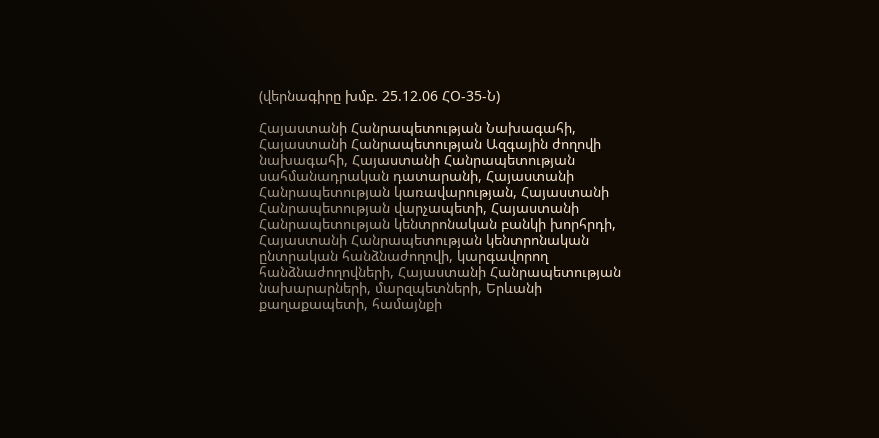(վերնագիրը խմբ. 25.12.06 ՀՕ-35-Ն)

Հայաստանի Հանրապետության Նախագահի, Հայաստանի Հանրապետության Ազգային ժողովի նախագահի, Հայաստանի Հանրապետության սահմանադրական դատարանի, Հայաստանի Հանրապետության կառավարության, Հայաստանի Հանրապետության վարչապետի, Հայաստանի Հանրապետության կենտրոնական բանկի խորհրդի, Հայաստանի Հանրապետության կենտրոնական ընտրական հանձնաժողովի, կարգավորող հանձնաժողովների, Հայաստանի Հանրապետության նախարարների, մարզպետների, Երևանի քաղաքապետի, համայնքի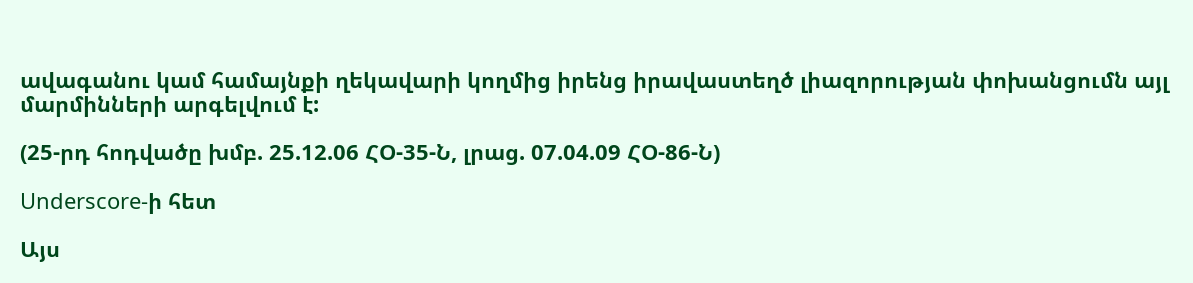ավագանու կամ համայնքի ղեկավարի կողմից իրենց իրավաստեղծ լիազորության փոխանցումն այլ մարմինների արգելվում է:

(25-րդ հոդվածը խմբ. 25.12.06 ՀՕ-35-Ն, լրաց. 07.04.09 ՀՕ-86-Ն)

Underscore-ի հետ

Այս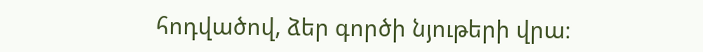հոդվածով, ձեր գործի նյութերի վրա։